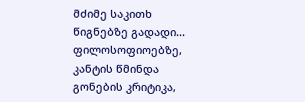მძიმე საკითხ წიგნებზე გადადი... ფილოსოფიოებზე, კანტის წმინდა გონების კრიტიკა,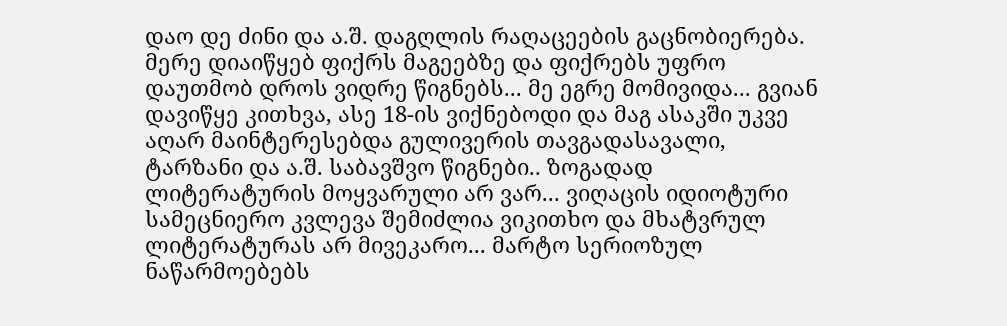დაო დე ძინი და ა.შ. დაგღლის რაღაცეების გაცნობიერება. მერე დიაიწყებ ფიქრს მაგეებზე და ფიქრებს უფრო დაუთმობ დროს ვიდრე წიგნებს... მე ეგრე მომივიდა... გვიან დავიწყე კითხვა, ასე 18-ის ვიქნებოდი და მაგ ასაკში უკვე აღარ მაინტერესებდა გულივერის თავგადასავალი, ტარზანი და ა.შ. საბავშვო წიგნები.. ზოგადად ლიტერატურის მოყვარული არ ვარ... ვიღაცის იდიოტური სამეცნიერო კვლევა შემიძლია ვიკითხო და მხატვრულ ლიტერატურას არ მივეკარო... მარტო სერიოზულ ნაწარმოებებს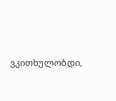ვკითხულობდი,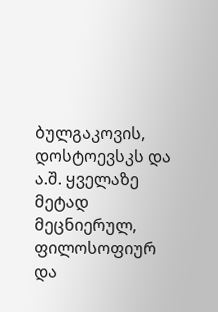ბულგაკოვის, დოსტოევსკს და ა.შ. ყველაზე მეტად მეცნიერულ, ფილოსოფიურ და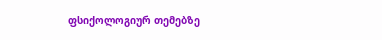ფსიქოლოგიურ თემებზე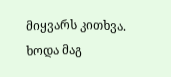მიყვარს კითხვა. ხოდა მაგ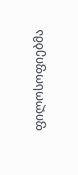ფილოსოფიებმა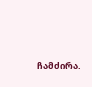ჩამძირა.